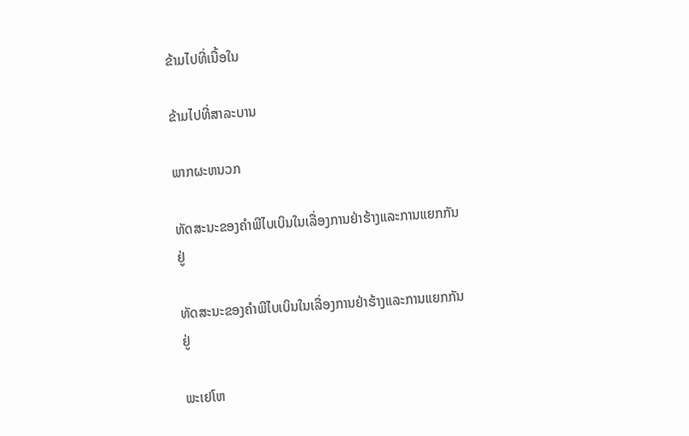ຂ້າມໄປທີ່ເນື້ອໃນ

ຂ້າມໄປທີ່ສາລະບານ

ພາກຜະຫນວກ

ທັດສະນະຂອງຄຳພີໄບເບິນໃນເລື່ອງການຢ່າຮ້າງແລະການແຍກກັນຢູ່

ທັດສະນະຂອງຄຳພີໄບເບິນໃນເລື່ອງການຢ່າຮ້າງແລະການແຍກກັນຢູ່

ພະເຢໂຫ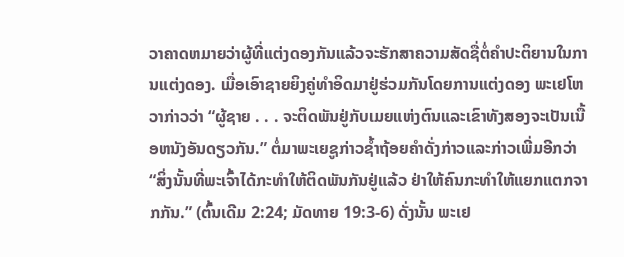ວາຄາດຫມາຍວ່າຜູ້ທີ່ແຕ່ງດອງກັນແລ້ວຈະຮັກສາຄວາມສັດຊື່ຕໍ່ຄຳປະຕິຍານໃນການແຕ່ງດອງ. ເມື່ອເອົາຊາຍຍິງຄູ່ທຳອິດມາຢູ່ຮ່ວມກັນໂດຍການແຕ່ງດອງ ພະເຢໂຫວາກ່າວວ່າ “ຜູ້ຊາຍ . . . ຈະຕິດພັນຢູ່ກັບເມຍແຫ່ງຕົນແລະເຂົາທັງສອງຈະເປັນເນື້ອຫນັງອັນດຽວກັນ.” ຕໍ່ມາພະເຍຊູກ່າວຊໍ້າຖ້ອຍຄຳດັ່ງກ່າວແລະກ່າວເພີ່ມອີກວ່າ “ສິ່ງນັ້ນທີ່ພະເຈົ້າໄດ້ກະທຳໃຫ້ຕິດພັນກັນຢູ່ແລ້ວ ຢ່າໃຫ້ຄົນກະທຳໃຫ້ແຍກແຕກຈາກກັນ.” (ຕົ້ນເດີມ 2:24; ມັດທາຍ 19:3-6) ດັ່ງນັ້ນ ພະເຢ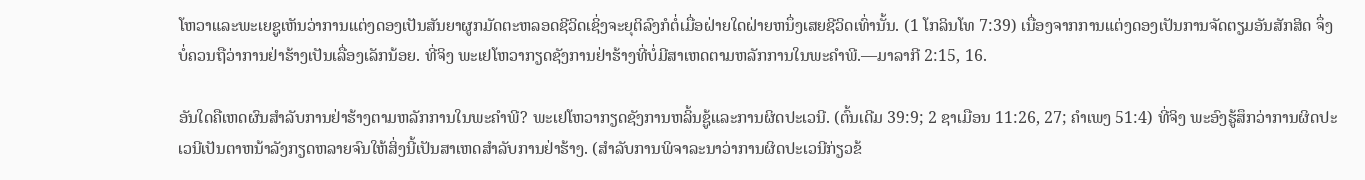ໂຫວາແລະພະເຍຊູເຫັນວ່າການແຕ່ງດອງເປັນສັນຍາຜູກມັດຕະຫລອດຊີວິດເຊິ່ງຈະຍຸຕິລົງກໍຕໍ່ເມື່ອຝ່າຍໃດຝ່າຍຫນຶ່ງເສຍຊີວິດເທົ່ານັ້ນ. (1 ໂກລິນໂທ 7:39) ເນື່ອງຈາກການແຕ່ງດອງເປັນການຈັດຕຽມອັນສັກສິດ ຈຶ່ງບໍ່ຄວນຖືວ່າການຢ່າຮ້າງເປັນເລື່ອງເລັກນ້ອຍ. ທີ່ຈິງ ພະເຢໂຫວາກຽດຊັງການຢ່າຮ້າງທີ່ບໍ່ມີສາເຫດຕາມຫລັກການໃນພະຄຳພີ.—ມາລາກີ 2:15, 16.

ອັນໃດຄືເຫດຜົນສຳລັບການຢ່າຮ້າງຕາມຫລັກການໃນພະຄຳພີ? ພະເຢໂຫວາກຽດຊັງການຫລິ້ນຊູ້ແລະການຜິດປະເວນີ. (ຕົ້ນເດີມ 39:9; 2 ຊາເມືອນ 11:26, 27; ຄຳເພງ 51:4) ທີ່ຈິງ ພະອົງຮູ້ສຶກວ່າການຜິດປະເວນີເປັນຕາຫນ້າລັງກຽດຫລາຍຈົນໃຫ້ສິ່ງນີ້ເປັນສາເຫດສຳລັບການຢ່າຮ້າງ. (ສຳລັບການພິຈາລະນາວ່າການຜິດປະເວນີກ່ຽວຂ້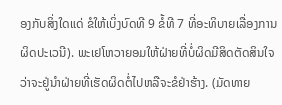ອງກັບສິ່ງໃດແດ່ ຂໍໃຫ້ເບິ່ງບົດທີ 9 ຂໍ້ທີ 7 ທີ່ອະທິບາຍເລື່ອງການຜິດປະເວນີ). ພະເຢໂຫວາຍອມໃຫ້ຝ່າຍທີ່ບໍ່ຜິດມີສິດຕັດສິນໃຈວ່າຈະຢູ່ນຳຝ່າຍທີ່ເຮັດຜິດຕໍ່ໄປຫລືຈະຂໍຢ່າຮ້າງ. (ມັດທາຍ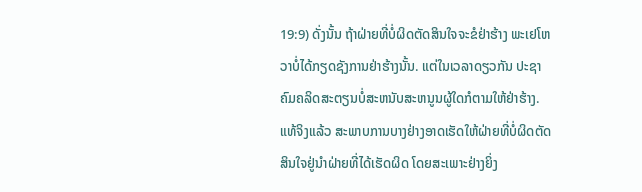19:9) ດັ່ງນັ້ນ ຖ້າຝ່າຍທີ່ບໍ່ຜິດຕັດສິນໃຈຈະຂໍຢ່າຮ້າງ ພະເຢໂຫວາບໍ່ໄດ້ກຽດຊັງການຢ່າຮ້າງນັ້ນ. ແຕ່ໃນເວລາດຽວກັນ ປະຊາຄົມຄລິດສະຕຽນບໍ່ສະຫນັບສະຫນູນຜູ້ໃດກໍຕາມໃຫ້ຢ່າຮ້າງ. ແທ້ຈິງແລ້ວ ສະພາບການບາງຢ່າງອາດເຮັດໃຫ້ຝ່າຍທີ່ບໍ່ຜິດຕັດສິນໃຈຢູ່ນຳຝ່າຍທີ່ໄດ້ເຮັດຜິດ ໂດຍສະເພາະຢ່າງຍິ່ງ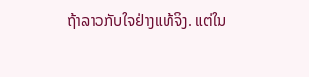ຖ້າລາວກັບໃຈຢ່າງແທ້ຈິງ. ແຕ່ໃນ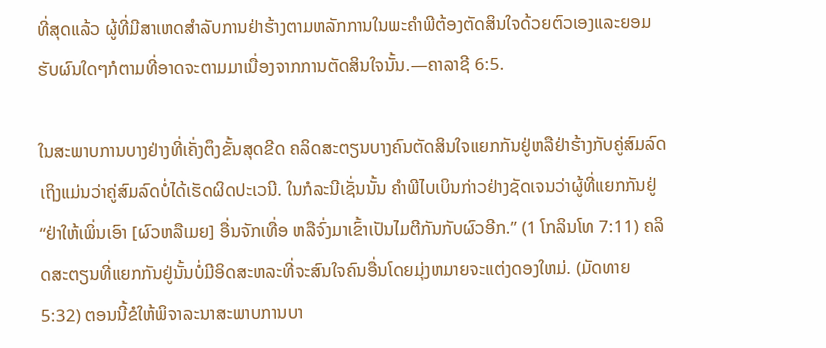ທີ່ສຸດແລ້ວ ຜູ້ທີ່ມີສາເຫດສຳລັບການຢ່າຮ້າງຕາມຫລັກການໃນພະຄຳພີຕ້ອງຕັດສິນໃຈດ້ວຍຕົວເອງແລະຍອມຮັບຜົນໃດໆກໍຕາມທີ່ອາດຈະຕາມມາເນື່ອງຈາກການຕັດສິນໃຈນັ້ນ.—ຄາລາຊີ 6:5.

ໃນສະພາບການບາງຢ່າງທີ່ເຄັ່ງຕຶງຂັ້ນສຸດຂີດ ຄລິດສະຕຽນບາງຄົນຕັດສິນໃຈແຍກກັນຢູ່ຫລືຢ່າຮ້າງກັບຄູ່ສົມລົດເຖິງແມ່ນວ່າຄູ່ສົມລົດບໍ່ໄດ້ເຮັດຜິດປະເວນີ. ໃນກໍລະນີເຊັ່ນນັ້ນ ຄຳພີໄບເບິນກ່າວຢ່າງຊັດເຈນວ່າຜູ້ທີ່ແຍກກັນຢູ່ “ຢ່າໃຫ້ເພິ່ນເອົາ [ຜົວຫລືເມຍ] ອື່ນຈັກເທື່ອ ຫລືຈົ່ງມາເຂົ້າເປັນໄມຕີກັນກັບຜົວອີກ.” (1 ໂກລິນໂທ 7:11) ຄລິດສະຕຽນທີ່ແຍກກັນຢູ່ນັ້ນບໍ່ມີອິດສະຫລະທີ່ຈະສົນໃຈຄົນອື່ນໂດຍມຸ່ງຫມາຍຈະແຕ່ງດອງໃຫມ່. (ມັດທາຍ 5:32) ຕອນນີ້ຂໍໃຫ້ພິຈາລະນາສະພາບການບາ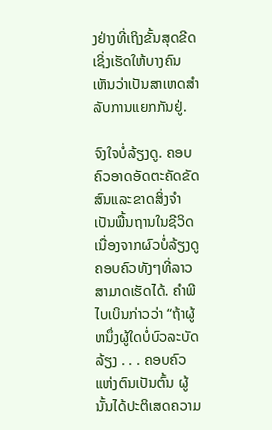ງຢ່າງທີ່ເຖິງຂັ້ນສຸດຂີດເຊິ່ງເຮັດໃຫ້ບາງຄົນເຫັນວ່າເປັນສາເຫດສຳລັບການແຍກກັນຢູ່.

ຈົງໃຈບໍ່ລ້ຽງດູ. ຄອບຄົວອາດອັດຕະຄັດຂັດສົນແລະຂາດສິ່ງຈຳເປັນພື້ນຖານໃນຊີວິດ ເນື່ອງຈາກຜົວບໍ່ລ້ຽງດູຄອບຄົວທັງໆທີ່ລາວສາມາດເຮັດໄດ້. ຄຳພີໄບເບິນກ່າວວ່າ “ຖ້າຜູ້ຫນຶ່ງຜູ້ໃດບໍ່ບົວລະບັດລ້ຽງ . . . ຄອບຄົວແຫ່ງຕົນເປັນຕົ້ນ ຜູ້ນັ້ນໄດ້ປະຕິເສດຄວາມ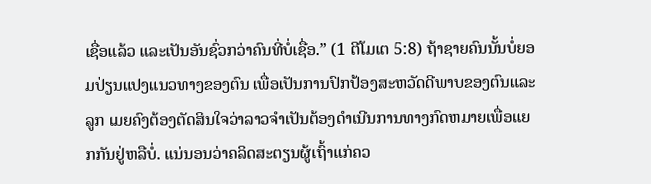ເຊື່ອແລ້ວ ແລະເປັນອັນຊົ່ວກວ່າຄົນທີ່ບໍ່ເຊື່ອ.” (1 ຕີໂມເຕ 5:8) ຖ້າຊາຍຄົນນັ້ນບໍ່ຍອມປ່ຽນແປງແນວທາງຂອງຕົນ ເພື່ອເປັນການປົກປ້ອງສະຫວັດດີພາບຂອງຕົນແລະລູກ ເມຍຄົງຕ້ອງຕັດສິນໃຈວ່າລາວຈຳເປັນຕ້ອງດຳເນີນການທາງກົດຫມາຍເພື່ອແຍກກັນຢູ່ຫລືບໍ່. ແນ່ນອນວ່າຄລິດສະຕຽນຜູ້ເຖົ້າແກ່ຄວ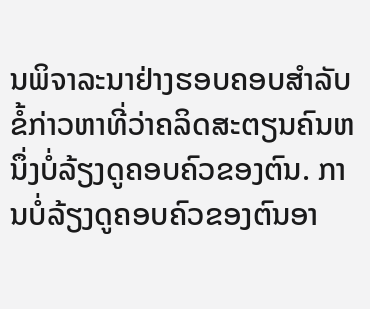ນພິຈາລະນາຢ່າງຮອບຄອບສຳລັບຂໍ້ກ່າວຫາທີ່ວ່າຄລິດສະຕຽນຄົນຫນຶ່ງບໍ່ລ້ຽງດູຄອບຄົວຂອງຕົນ. ການບໍ່ລ້ຽງດູຄອບຄົວຂອງຕົນອາ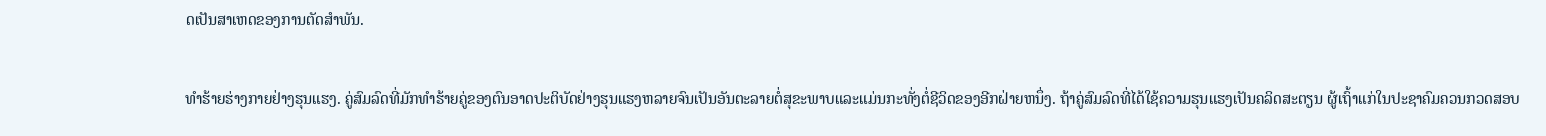ດເປັນສາເຫດຂອງການຕັດສຳພັນ.

ທຳຮ້າຍຮ່າງກາຍຢ່າງຮຸນແຮງ. ຄູ່ສົມລົດທີ່ມັກທຳຮ້າຍຄູ່ຂອງຕົນອາດປະຕິບັດຢ່າງຮຸນແຮງຫລາຍຈົນເປັນອັນຕະລາຍຕໍ່ສຸຂະພາບແລະແມ່ນກະທັ່ງຕໍ່ຊີວິດຂອງອີກຝ່າຍຫນຶ່ງ. ຖ້າຄູ່ສົມລົດທີ່ໄດ້ໃຊ້ຄວາມຮຸນແຮງເປັນຄລິດສະຕຽນ ຜູ້ເຖົ້າແກ່ໃນປະຊາຄົມຄວນກວດສອບ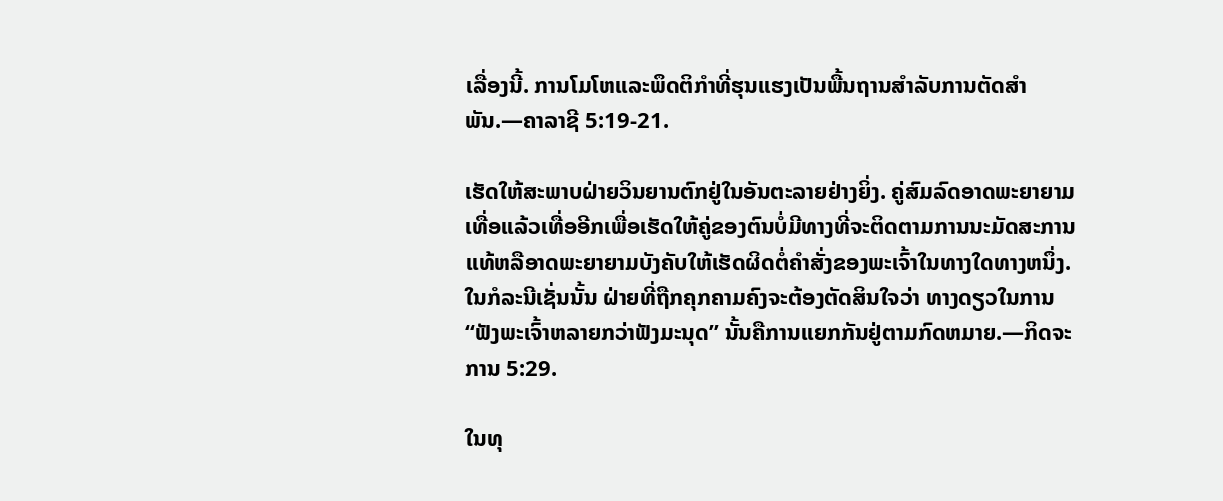ເລື່ອງນີ້. ການໂມໂຫແລະພຶດຕິກຳທີ່ຮຸນແຮງເປັນພື້ນຖານສຳລັບການຕັດສຳພັນ.—ຄາລາຊີ 5:19-21.

ເຮັດໃຫ້ສະພາບຝ່າຍວິນຍານຕົກຢູ່ໃນອັນຕະລາຍຢ່າງຍິ່ງ. ຄູ່ສົມລົດອາດພະຍາຍາມເທື່ອແລ້ວເທື່ອອີກເພື່ອເຮັດໃຫ້ຄູ່ຂອງຕົນບໍ່ມີທາງທີ່ຈະຕິດຕາມການນະມັດສະການແທ້ຫລືອາດພະຍາຍາມບັງຄັບໃຫ້ເຮັດຜິດຕໍ່ຄຳສັ່ງຂອງພະເຈົ້າໃນທາງໃດທາງຫນຶ່ງ. ໃນກໍລະນີເຊັ່ນນັ້ນ ຝ່າຍທີ່ຖືກຄຸກຄາມຄົງຈະຕ້ອງຕັດສິນໃຈວ່າ ທາງດຽວໃນການ “ຟັງພະເຈົ້າຫລາຍກວ່າຟັງມະນຸດ” ນັ້ນຄືການແຍກກັນຢູ່ຕາມກົດຫມາຍ.—ກິດຈະການ 5:29.

ໃນທຸ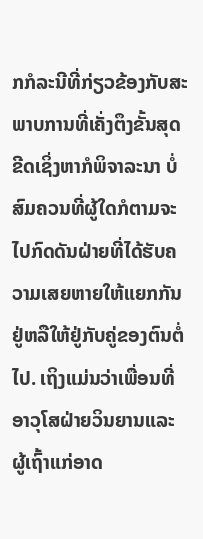ກກໍລະນີທີ່ກ່ຽວຂ້ອງກັບສະພາບການທີ່ເຄັ່ງຕຶງຂັ້ນສຸດຂີດເຊິ່ງຫາກໍພິຈາລະນາ ບໍ່ສົມຄວນທີ່ຜູ້ໃດກໍຕາມຈະໄປກົດດັນຝ່າຍທີ່ໄດ້ຮັບຄວາມເສຍຫາຍໃຫ້ແຍກກັນຢູ່ຫລືໃຫ້ຢູ່ກັບຄູ່ຂອງຕົນຕໍ່ໄປ. ເຖິງແມ່ນວ່າເພື່ອນທີ່ອາວຸໂສຝ່າຍວິນຍານແລະຜູ້ເຖົ້າແກ່ອາດ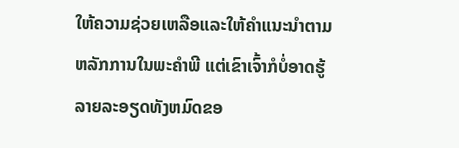ໃຫ້ຄວາມຊ່ວຍເຫລືອແລະໃຫ້ຄຳແນະນຳຕາມຫລັກການໃນພະຄຳພີ ແຕ່ເຂົາເຈົ້າກໍບໍ່ອາດຮູ້ລາຍລະອຽດທັງຫມົດຂອ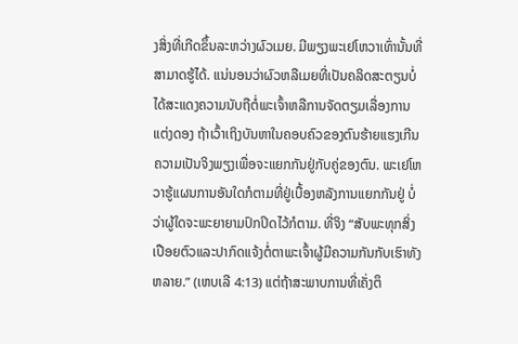ງສິ່ງທີ່ເກີດຂຶ້ນລະຫວ່າງຜົວເມຍ. ມີພຽງພະເຢໂຫວາເທົ່ານັ້ນທີ່ສາມາດຮູ້ໄດ້. ແນ່ນອນວ່າຜົວຫລືເມຍທີ່ເປັນຄລິດສະຕຽນບໍ່ໄດ້ສະແດງຄວາມນັບຖືຕໍ່ພະເຈົ້າຫລືການຈັດຕຽມເລື່ອງການແຕ່ງດອງ ຖ້າເວົ້າເຖິງບັນຫາໃນຄອບຄົວຂອງຕົນຮ້າຍແຮງເກີນຄວາມເປັນຈິງພຽງເພື່ອຈະແຍກກັນຢູ່ກັບຄູ່ຂອງຕົນ. ພະເຢໂຫວາຮູ້ແຜນການອັນໃດກໍຕາມທີ່ຢູ່ເບື້ອງຫລັງການແຍກກັນຢູ່ ບໍ່ວ່າຜູ້ໃດຈະພະຍາຍາມປົກປິດໄວ້ກໍຕາມ. ທີ່ຈິງ “ສັບພະທຸກສິ່ງເປືອຍຕົວແລະປາກົດແຈ້ງຕໍ່ຕາພະເຈົ້າຜູ້ມີຄວາມກັນກັບເຮົາທັງຫລາຍ.” (ເຫບເລີ 4:13) ແຕ່ຖ້າສະພາບການທີ່ເຄັ່ງຕຶ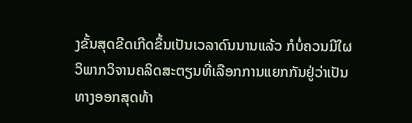ງຂັ້ນສຸດຂີດເກີດຂຶ້ນເປັນເວລາດົນນານແລ້ວ ກໍບໍ່ຄວນມີໃຜວິພາກວິຈານຄລິດສະຕຽນທີ່ເລືອກການແຍກກັນຢູ່ວ່າເປັນທາງອອກສຸດທ້າ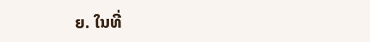ຍ. ໃນທີ່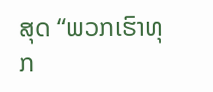ສຸດ “ພວກເຮົາທຸກ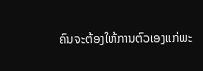ຄົນຈະຕ້ອງໃຫ້ການຕົວເອງແກ່ພະ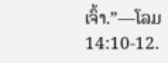ເຈົ້າ.”—ໂລມ 14:10-12.